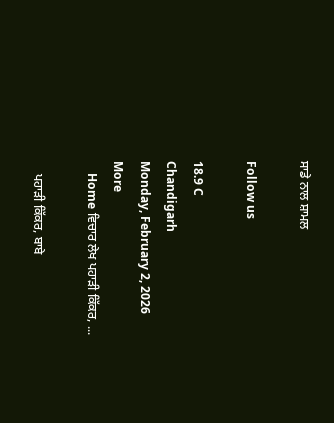ਸਾਡੇ ਨਾਲ ਸ਼ਾਮਲ

Follow us

18.9 C
Chandigarh
Monday, February 2, 2026
More
    Home ਵਿਚਾਰ ਲੇਖ ਪਹਾੜੀ ਕਿੱਕਰ, ...

    ਪਹਾੜੀ ਕਿੱਕਰ, ਬਾਬੇ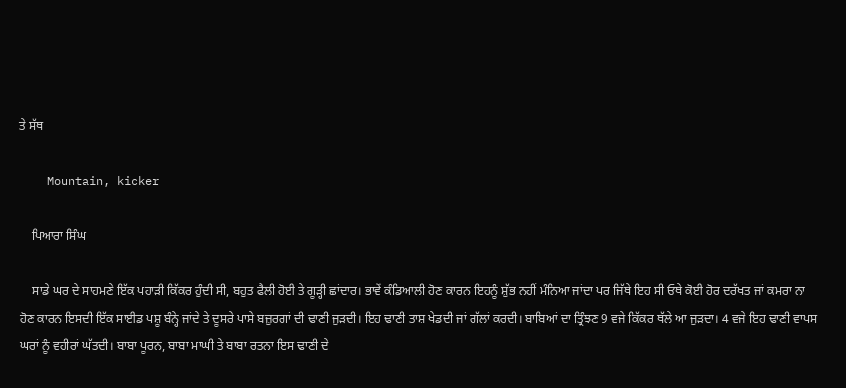ਤੇ ਸੱਥ

    Mountain, kicker

    ਪਿਆਰਾ ਸਿੰਘ

    ਸਾਡੇ ਘਰ ਦੇ ਸਾਹਮਣੇ ਇੱਕ ਪਹਾੜੀ ਕਿੱਕਰ ਹੁੰਦੀ ਸੀ, ਬਹੁਤ ਫੈਲੀ ਹੋਈ ਤੇ ਗੂੜ੍ਹੀ ਛਾਂਦਾਰ। ਭਾਵੇਂ ਕੰਡਿਆਲੀ ਹੋਣ ਕਾਰਨ ਇਹਨੂੰ ਸ਼ੁੱਭ ਨਹੀਂ ਮੰਨਿਆ ਜਾਂਦਾ ਪਰ ਜਿੱਥੇ ਇਹ ਸੀ ਓਥੇ ਕੋਈ ਹੋਰ ਦਰੱਖਤ ਜਾਂ ਕਮਰਾ ਨਾ ਹੋਣ ਕਾਰਨ ਇਸਦੀ ਇੱਕ ਸਾਈਡ ਪਸ਼ੂ ਬੰਨ੍ਹੇ ਜਾਂਦੇ ਤੇ ਦੂਸਰੇ ਪਾਸੇ ਬਜ਼ੁਰਗਾਂ ਦੀ ਢਾਣੀ ਜੁੜਦੀ। ਇਹ ਢਾਣੀ ਤਾਸ਼ ਖੇਡਦੀ ਜਾਂ ਗੱਲਾਂ ਕਰਦੀ। ਬਾਬਿਆਂ ਦਾ ਤ੍ਰਿੰਝਣ 9 ਵਜੇ ਕਿੱਕਰ ਥੱਲੇ ਆ ਜੁੜਦਾ। 4 ਵਜੇ ਇਹ ਢਾਣੀ ਵਾਪਸ ਘਰਾਂ ਨੂੰ ਵਹੀਰਾਂ ਘੱਤਦੀ। ਬਾਬਾ ਪੂਰਨ, ਬਾਬਾ ਮਾਘੀ ਤੇ ਬਾਬਾ ਰਤਨਾ ਇਸ ਢਾਣੀ ਦੇ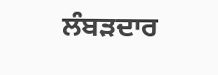ਲੰਬੜਦਾਰ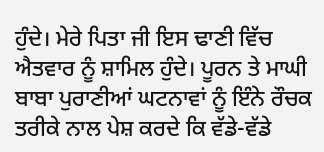ਹੁੰਦੇ। ਮੇਰੇ ਪਿਤਾ ਜੀ ਇਸ ਢਾਣੀ ਵਿੱਚ ਐਤਵਾਰ ਨੂੰ ਸ਼ਾਮਿਲ ਹੁੰਦੇ। ਪੂਰਨ ਤੇ ਮਾਘੀ ਬਾਬਾ ਪੁਰਾਣੀਆਂ ਘਟਨਾਵਾਂ ਨੂੰ ਇੰਨੇ ਰੌਚਕ ਤਰੀਕੇ ਨਾਲ ਪੇਸ਼ ਕਰਦੇ ਕਿ ਵੱਡੇ-ਵੱਡੇ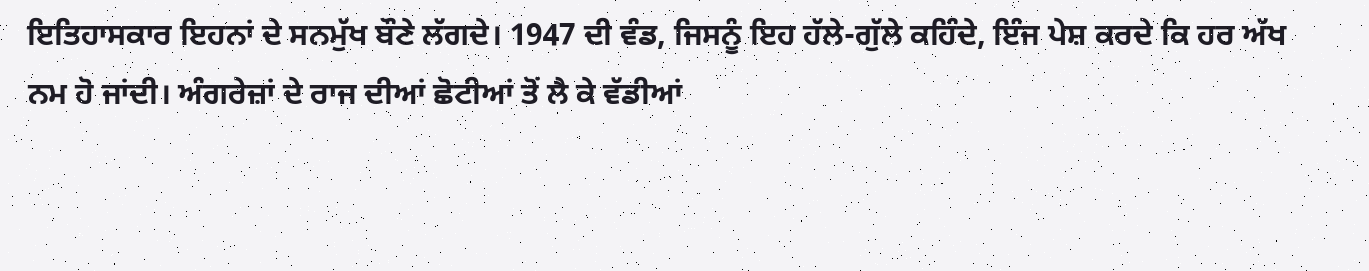ਇਤਿਹਾਸਕਾਰ ਇਹਨਾਂ ਦੇ ਸਨਮੁੱਖ ਬੌਣੇ ਲੱਗਦੇ। 1947 ਦੀ ਵੰਡ, ਜਿਸਨੂੰ ਇਹ ਹੱਲੇ-ਗੁੱਲੇ ਕਹਿੰਦੇ, ਇੰਜ ਪੇਸ਼ ਕਰਦੇ ਕਿ ਹਰ ਅੱਖ ਨਮ ਹੋ ਜਾਂਦੀ। ਅੰਗਰੇਜ਼ਾਂ ਦੇ ਰਾਜ ਦੀਆਂ ਛੋਟੀਆਂ ਤੋਂ ਲੈ ਕੇ ਵੱਡੀਆਂ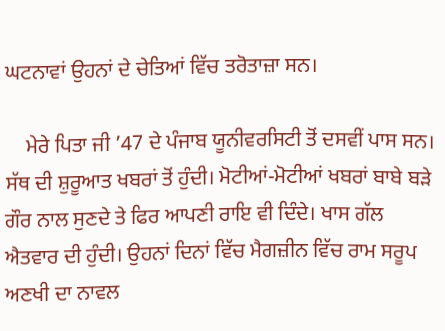ਘਟਨਾਵਾਂ ਉਹਨਾਂ ਦੇ ਚੇਤਿਆਂ ਵਿੱਚ ਤਰੋਤਾਜ਼ਾ ਸਨ।

    ਮੇਰੇ ਪਿਤਾ ਜੀ ’47 ਦੇ ਪੰਜਾਬ ਯੂਨੀਵਰਸਿਟੀ ਤੋਂ ਦਸਵੀਂ ਪਾਸ ਸਨ। ਸੱਥ ਦੀ ਸ਼ੁਰੂਆਤ ਖਬਰਾਂ ਤੋਂ ਹੁੰਦੀ। ਮੋਟੀਆਂ-ਮੋਟੀਆਂ ਖਬਰਾਂ ਬਾਬੇ ਬੜੇ ਗੌਰ ਨਾਲ ਸੁਣਦੇ ਤੇ ਫਿਰ ਆਪਣੀ ਰਾਇ ਵੀ ਦਿੰਦੇ। ਖਾਸ ਗੱਲ ਐਤਵਾਰ ਦੀ ਹੁੰਦੀ। ਉਹਨਾਂ ਦਿਨਾਂ ਵਿੱਚ ਮੈਗਜ਼ੀਨ ਵਿੱਚ ਰਾਮ ਸਰੂਪ ਅਣਖੀ ਦਾ ਨਾਵਲ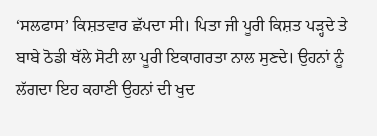‘ਸਲਫਾਸ’ ਕਿਸ਼ਤਵਾਰ ਛੱਪਦਾ ਸੀ। ਪਿਤਾ ਜੀ ਪੂਰੀ ਕਿਸ਼ਤ ਪੜ੍ਹਦੇ ਤੇ ਬਾਬੇ ਠੋਡੀ ਥੱਲੇ ਸੋਟੀ ਲਾ ਪੂਰੀ ਇਕਾਗਰਤਾ ਨਾਲ ਸੁਣਦੇ। ਉਹਨਾਂ ਨੂੰ ਲੱਗਦਾ ਇਹ ਕਹਾਣੀ ਉਹਨਾਂ ਦੀ ਖੁਦ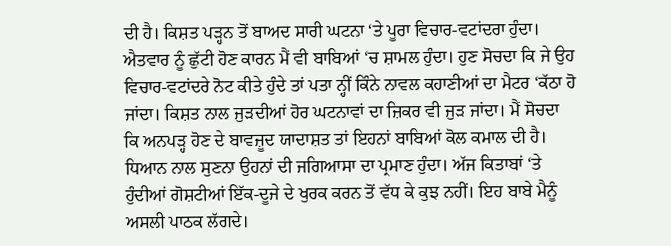ਦੀ ਹੈ। ਕਿਸ਼ਤ ਪੜ੍ਹਨ ਤੋਂ ਬਾਅਦ ਸਾਰੀ ਘਟਨਾ ‘ਤੇ ਪੂਰਾ ਵਿਚਾਰ-ਵਟਾਂਦਰਾ ਹੁੰਦਾ। ਐਤਵਾਰ ਨੂੰ ਛੁੱਟੀ ਹੋਣ ਕਾਰਨ ਮੈਂ ਵੀ ਬਾਬਿਆਂ ‘ਚ ਸ਼ਾਮਲ ਹੁੰਦਾ। ਹੁਣ ਸੋਚਦਾ ਕਿ ਜੇ ਉਹ ਵਿਚਾਰ-ਵਟਾਂਦਰੇ ਨੋਟ ਕੀਤੇ ਹੁੰਦੇ ਤਾਂ ਪਤਾ ਨ੍ਹੀਂ ਕਿੰਨੇ ਨਾਵਲ ਕਹਾਣੀਆਂ ਦਾ ਮੈਟਰ ‘ਕੱਠਾ ਹੋ ਜਾਂਦਾ। ਕਿਸ਼ਤ ਨਾਲ ਜੁੜਦੀਆਂ ਹੋਰ ਘਟਨਾਵਾਂ ਦਾ ਜ਼ਿਕਰ ਵੀ ਜੁੜ ਜਾਂਦਾ। ਮੈਂ ਸੋਚਦਾ ਕਿ ਅਨਪੜ੍ਹ ਹੋਣ ਦੇ ਬਾਵਜ਼ੂਦ ਯਾਦਾਸ਼ਤ ਤਾਂ ਇਹਨਾਂ ਬਾਬਿਆਂ ਕੋਲ ਕਮਾਲ ਦੀ ਹੈ। ਧਿਆਨ ਨਾਲ ਸੁਣਨਾ ਉਹਨਾਂ ਦੀ ਜਗਿਆਸਾ ਦਾ ਪ੍ਰਮਾਣ ਹੁੰਦਾ। ਅੱਜ ਕਿਤਾਬਾਂ ‘ਤੇ ਹੁੰਦੀਆਂ ਗੋਸ਼ਟੀਆਂ ਇੱਕ-ਦੂਜੇ ਦੇ ਖੁਰਕ ਕਰਨ ਤੋਂ ਵੱਧ ਕੇ ਕੁਝ ਨਹੀਂ। ਇਹ ਬਾਬੇ ਮੈਨੂੰ ਅਸਲੀ ਪਾਠਕ ਲੱਗਦੇ।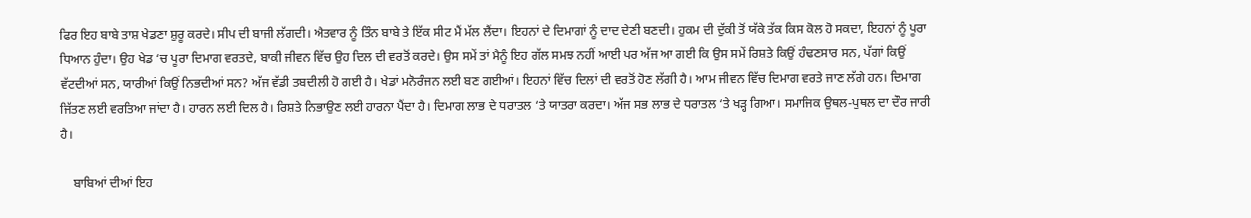ਫਿਰ ਇਹ ਬਾਬੇ ਤਾਸ਼ ਖੇਡਣਾ ਸ਼ੁਰੂ ਕਰਦੇ। ਸੀਪ ਦੀ ਬਾਜੀ ਲੱਗਦੀ। ਐਤਵਾਰ ਨੂੰ ਤਿੰਨ ਬਾਬੇ ਤੇ ਇੱਕ ਸੀਟ ਮੈਂ ਮੱਲ ਲੈਂਦਾ। ਇਹਨਾਂ ਦੇ ਦਿਮਾਗਾਂ ਨੂੰ ਦਾਦ ਦੇਣੀ ਬਣਦੀ। ਹੁਕਮ ਦੀ ਦੁੱਕੀ ਤੋਂ ਯੱਕੇ ਤੱਕ ਕਿਸ ਕੋਲ ਹੋ ਸਕਦਾ, ਇਹਨਾਂ ਨੂੰ ਪੂਰਾ ਧਿਆਨ ਹੁੰਦਾ। ਉਹ ਖੇਡ ‘ਚ ਪੂਰਾ ਦਿਮਾਗ ਵਰਤਦੇ, ਬਾਕੀ ਜੀਵਨ ਵਿੱਚ ਉਹ ਦਿਲ ਦੀ ਵਰਤੋਂ ਕਰਦੇ। ਉਸ ਸਮੇਂ ਤਾਂ ਮੈਨੂੰ ਇਹ ਗੱਲ ਸਮਝ ਨਹੀਂ ਆਈ ਪਰ ਅੱਜ ਆ ਗਈ ਕਿ ਉਸ ਸਮੇਂ ਰਿਸ਼ਤੇ ਕਿਉਂ ਹੰਢਣਸਾਰ ਸਨ, ਪੱਗਾਂ ਕਿਉਂ ਵੱਟਦੀਆਂ ਸਨ, ਯਾਰੀਆਂ ਕਿਉਂ ਨਿਭਦੀਆਂ ਸਨ? ਅੱਜ ਵੱਡੀ ਤਬਦੀਲੀ ਹੋ ਗਈ ਹੈ। ਖੇਡਾਂ ਮਨੋਰੰਜਨ ਲਈ ਬਣ ਗਈਆਂ। ਇਹਨਾਂ ਵਿੱਚ ਦਿਲਾਂ ਦੀ ਵਰਤੋਂ ਹੋਣ ਲੱਗੀ ਹੈ। ਆਮ ਜੀਵਨ ਵਿੱਚ ਦਿਮਾਗ ਵਰਤੇ ਜਾਣ ਲੱਗੇ ਹਨ। ਦਿਮਾਗ ਜਿੱਤਣ ਲਈ ਵਰਤਿਆ ਜਾਂਦਾ ਹੈ। ਹਾਰਨ ਲਈ ਦਿਲ ਹੈ। ਰਿਸ਼ਤੇ ਨਿਭਾਉਣ ਲਈ ਹਾਰਨਾ ਪੈਂਦਾ ਹੈ। ਦਿਮਾਗ ਲਾਭ ਦੇ ਧਰਾਤਲ ‘ਤੇ ਯਾਤਰਾ ਕਰਦਾ। ਅੱਜ ਸਭ ਲਾਭ ਦੇ ਧਰਾਤਲ ‘ਤੇ ਖੜ੍ਹ ਗਿਆ। ਸਮਾਜਿਕ ਉਥਲ-ਪੁਥਲ ਦਾ ਦੌਰ ਜਾਰੀ ਹੈ।

    ਬਾਬਿਆਂ ਦੀਆਂ ਇਹ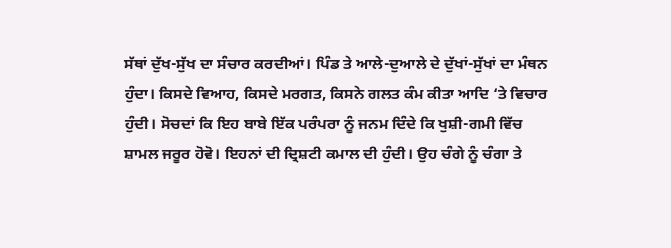ਸੱਥਾਂ ਦੁੱਖ-ਸੁੱਖ ਦਾ ਸੰਚਾਰ ਕਰਦੀਆਂ। ਪਿੰਡ ਤੇ ਆਲੇ-ਦੁਆਲੇ ਦੇ ਦੁੱਖਾਂ-ਸੁੱਖਾਂ ਦਾ ਮੰਥਨ ਹੁੰਦਾ। ਕਿਸਦੇ ਵਿਆਹ, ਕਿਸਦੇ ਮਰਗਤ, ਕਿਸਨੇ ਗਲਤ ਕੰਮ ਕੀਤਾ ਆਦਿ ‘ਤੇ ਵਿਚਾਰ ਹੁੰਦੀ। ਸੋਚਦਾਂ ਕਿ ਇਹ ਬਾਬੇ ਇੱਕ ਪਰੰਪਰਾ ਨੂੰ ਜਨਮ ਦਿੰਦੇ ਕਿ ਖੁਸ਼ੀ-ਗਮੀ ਵਿੱਚ ਸ਼ਾਮਲ ਜਰੂਰ ਹੋਵੋ। ਇਹਨਾਂ ਦੀ ਦ੍ਰਿਸ਼ਟੀ ਕਮਾਲ ਦੀ ਹੁੰਦੀ। ਉਹ ਚੰਗੇ ਨੂੰ ਚੰਗਾ ਤੇ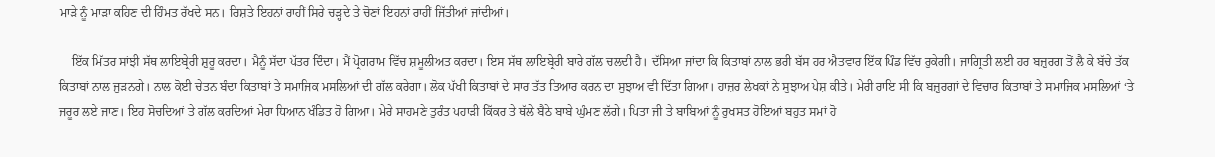ਮਾੜੇ ਨੂੰ ਮਾੜਾ ਕਹਿਣ ਦੀ ਹਿੰਮਤ ਰੱਖਦੇ ਸਨ। ਰਿਸ਼ਤੇ ਇਹਨਾਂ ਰਾਹੀਂ ਸਿਰੇ ਚੜ੍ਹਦੇ ਤੇ ਚੋਣਾਂ ਇਹਨਾਂ ਰਾਹੀਂ ਜਿੱਤੀਆਂ ਜਾਂਦੀਆਂ।

    ਇੱਕ ਮਿੱਤਰ ਸਾਂਝੀ ਸੱਥ ਲਾਇਬ੍ਰੇਰੀ ਸ਼ੁਰੂ ਕਰਦਾ। ਮੈਨੂੰ ਸੱਦਾ ਪੱਤਰ ਦਿੰਦਾ। ਮੈਂ ਪ੍ਰੋਗਰਾਮ ਵਿੱਚ ਸ਼ਮੂਲੀਅਤ ਕਰਦਾ। ਇਸ ਸੱਥ ਲਾਇਬ੍ਰੇਰੀ ਬਾਰੇ ਗੱਲ ਚਲਦੀ ਹੈ। ਦੱਸਿਆ ਜਾਂਦਾ ਕਿ ਕਿਤਾਬਾਂ ਨਾਲ ਭਰੀ ਬੱਸ ਹਰ ਐਤਵਾਰ ਇੱਕ ਪਿੰਡ ਵਿੱਚ ਰੁਕੇਗੀ। ਜਾਗ੍ਰਿਤੀ ਲਈ ਹਰ ਬਜ਼ੁਰਗ ਤੋਂ ਲੈ ਕੇ ਬੱਚੇ ਤੱਕ ਕਿਤਾਬਾਂ ਨਾਲ ਜੁੜਨਗੇ। ਨਾਲ ਕੋਈ ਚੇਤਨ ਬੰਦਾ ਕਿਤਾਬਾਂ ਤੇ ਸਮਾਜਿਕ ਮਸਲਿਆਂ ਦੀ ਗੱਲ ਕਰੇਗਾ। ਲੋਕ ਪੱਖੀ ਕਿਤਾਬਾਂ ਦੇ ਸਾਰ ਤੱਤ ਤਿਆਰ ਕਰਨ ਦਾ ਸੁਝਾਅ ਵੀ ਦਿੱਤਾ ਗਿਆ। ਹਾਜ਼ਰ ਲੇਖਕਾਂ ਨੇ ਸੁਝਾਅ ਪੇਸ਼ ਕੀਤੇ। ਮੇਰੀ ਰਾਇ ਸੀ ਕਿ ਬਜ਼ੁਰਗਾਂ ਦੇ ਵਿਚਾਰ ਕਿਤਾਬਾਂ ਤੇ ਸਮਾਜਿਕ ਮਸਲਿਆਂ ‘ਤੇ ਜਰੂਰ ਲਏ ਜਾਣ। ਇਹ ਸੋਚਦਿਆਂ ਤੇ ਗੱਲ ਕਰਦਿਆਂ ਮੇਰਾ ਧਿਆਨ ਖੰਡਿਤ ਹੋ ਗਿਆ। ਮੇਰੇ ਸਾਹਮਣੇ ਤੁਰੰਤ ਪਹਾੜੀ ਕਿੱਕਰ ਤੇ ਥੱਲੇ ਬੈਠੇ ਬਾਬੇ ਘੁੰਮਣ ਲੱਗੇ। ਪਿਤਾ ਜੀ ਤੇ ਬਾਬਿਆਂ ਨੂੰ ਰੁਖਸਤ ਹੋਇਆਂ ਬਹੁਤ ਸਮਾਂ ਹੋ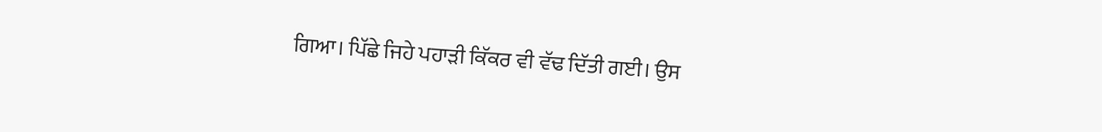ਗਿਆ। ਪਿੱਛੇ ਜਿਹੇ ਪਹਾੜੀ ਕਿੱਕਰ ਵੀ ਵੱਢ ਦਿੱਤੀ ਗਈ। ਉਸ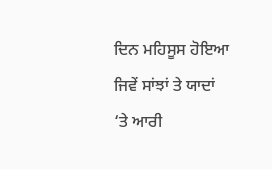ਦਿਨ ਮਹਿਸੂਸ ਹੋਇਆ ਜਿਵੇਂ ਸਾਂਝਾਂ ਤੇ ਯਾਦਾਂ ‘ਤੇ ਆਰੀ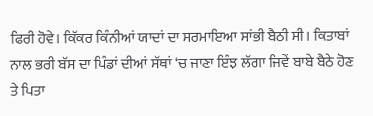ਫਿਰੀ ਹੋਵੇ। ਕਿੱਕਰ ਕਿੰਨੀਆਂ ਯਾਦਾਂ ਦਾ ਸਰਮਾਇਆ ਸਾਂਭੀ ਬੈਠੀ ਸੀ। ਕਿਤਾਬਾਂ ਨਾਲ ਭਰੀ ਬੱਸ ਦਾ ਪਿੰਡਾਂ ਦੀਆਂ ਸੱਥਾਂ ‘ਚ ਜਾਣਾ ਇੰਝ ਲੱਗਾ ਜਿਵੇਂ ਬਾਬੇ ਬੈਠੇ ਹੋਣ ਤੇ ਪਿਤਾ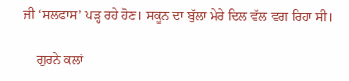ਜੀ ‘ਸਲਫਾਸ’ ਪੜ੍ਹ ਰਹੇ ਹੋਣ। ਸਕੂਨ ਦਾ ਬੁੱਲਾ ਮੇਰੇ ਦਿਲ ਵੱਲ ਵਗ ਰਿਹਾ ਸੀ।

    ਗੁਰਨੇ ਕਲਾਂ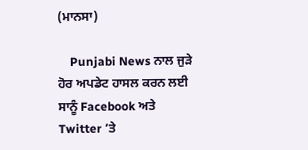(ਮਾਨਸਾ)

    Punjabi News ਨਾਲ ਜੁੜੇ ਹੋਰ ਅਪਡੇਟ ਹਾਸਲ ਕਰਨ ਲਈ ਸਾਨੂੰ Facebook ਅਤੇ Twitter ‘ਤੇ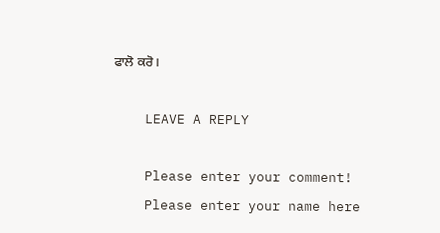ਫਾਲੋ ਕਰੋ।

    LEAVE A REPLY

    Please enter your comment!
    Please enter your name here